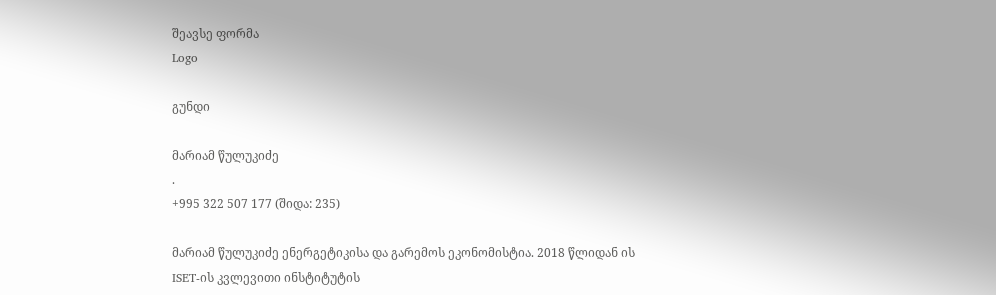შეავსე ფორმა
Logo

გუნდი

მარიამ წულუკიძე
.
+995 322 507 177 (შიდა: 235)

მარიამ წულუკიძე ენერგეტიკისა და გარემოს ეკონომისტია. 2018 წლიდან ის ISET-ის კვლევითი ინსტიტუტის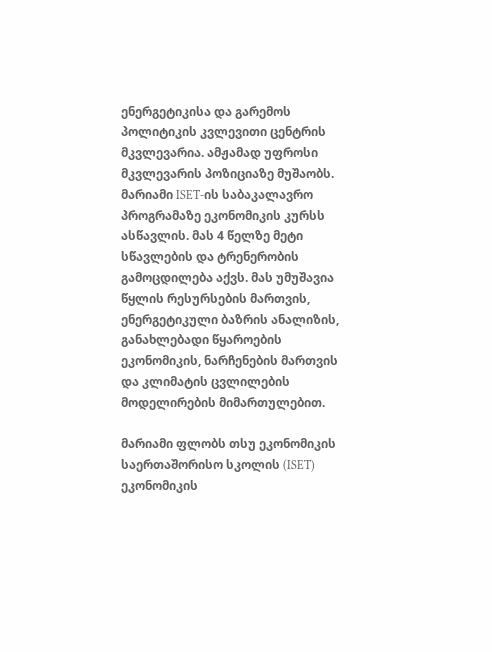ენერგეტიკისა და გარემოს პოლიტიკის კვლევითი ცენტრის მკვლევარია. ამჟამად უფროსი მკვლევარის პოზიციაზე მუშაობს. მარიამი ISET-ის საბაკალავრო პროგრამაზე ეკონომიკის კურსს ასწავლის. მას 4 წელზე მეტი სწავლების და ტრენერობის გამოცდილება აქვს. მას უმუშავია წყლის რესურსების მართვის, ენერგეტიკული ბაზრის ანალიზის, განახლებადი წყაროების ეკონომიკის, ნარჩენების მართვის და კლიმატის ცვლილების მოდელირების მიმართულებით.

მარიამი ფლობს თსუ ეკონომიკის საერთაშორისო სკოლის (ISET) ეკონომიკის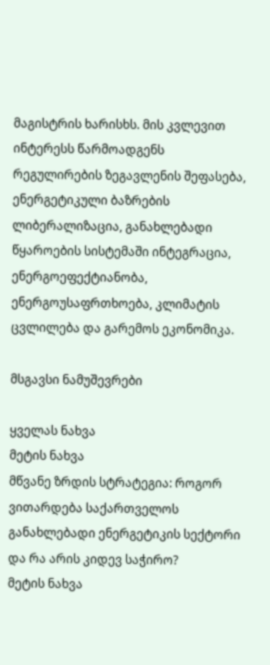მაგისტრის ხარისხს. მის კვლევით ინტერესს წარმოადგენს რეგულირების ზეგავლენის შეფასება, ენერგეტიკული ბაზრების ლიბერალიზაცია, განახლებადი წყაროების სისტემაში ინტეგრაცია, ენერგოეფექტიანობა, ენერგოუსაფრთხოება, კლიმატის ცვლილება და გარემოს ეკონომიკა.

მსგავსი ნამუშევრები

ყველას ნახვა
მეტის ნახვა
მწვანე ზრდის სტრატეგია: როგორ ვითარდება საქართველოს განახლებადი ენერგეტიკის სექტორი და რა არის კიდევ საჭირო?
მეტის ნახვა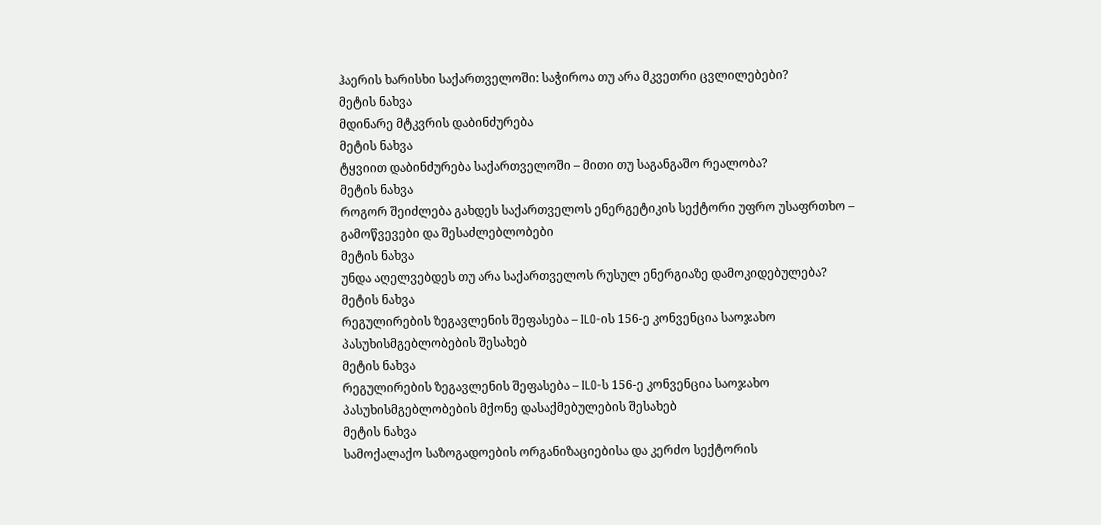ჰაერის ხარისხი საქართველოში: საჭიროა თუ არა მკვეთრი ცვლილებები?
მეტის ნახვა
მდინარე მტკვრის დაბინძურება
მეტის ნახვა
ტყვიით დაბინძურება საქართველოში – მითი თუ საგანგაშო რეალობა?
მეტის ნახვა
როგორ შეიძლება გახდეს საქართველოს ენერგეტიკის სექტორი უფრო უსაფრთხო – გამოწვევები და შესაძლებლობები
მეტის ნახვა
უნდა აღელვებდეს თუ არა საქართველოს რუსულ ენერგიაზე დამოკიდებულება?
მეტის ნახვა
რეგულირების ზეგავლენის შეფასება – ILO-ის 156-ე კონვენცია საოჯახო პასუხისმგებლობების შესახებ
მეტის ნახვა
რეგულირების ზეგავლენის შეფასება – ILO-ს 156-ე კონვენცია საოჯახო პასუხისმგებლობების მქონე დასაქმებულების შესახებ
მეტის ნახვა
სამოქალაქო საზოგადოების ორგანიზაციებისა და კერძო სექტორის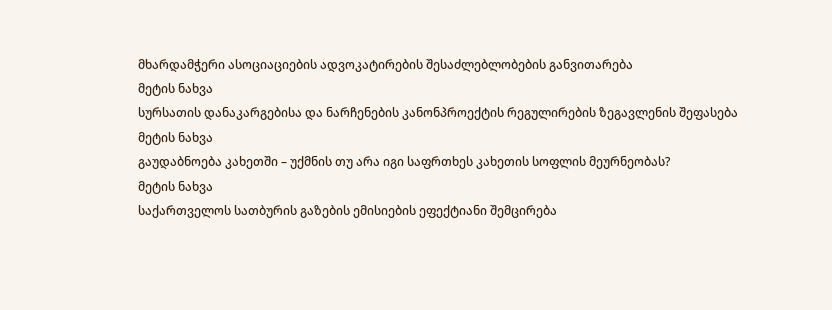მხარდამჭერი ასოციაციების ადვოკატირების შესაძლებლობების განვითარება
მეტის ნახვა
სურსათის დანაკარგებისა და ნარჩენების კანონპროექტის რეგულირების ზეგავლენის შეფასება
მეტის ნახვა
გაუდაბნოება კახეთში – უქმნის თუ არა იგი საფრთხეს კახეთის სოფლის მეურნეობას?
მეტის ნახვა
საქართველოს სათბურის გაზების ემისიების ეფექტიანი შემცირება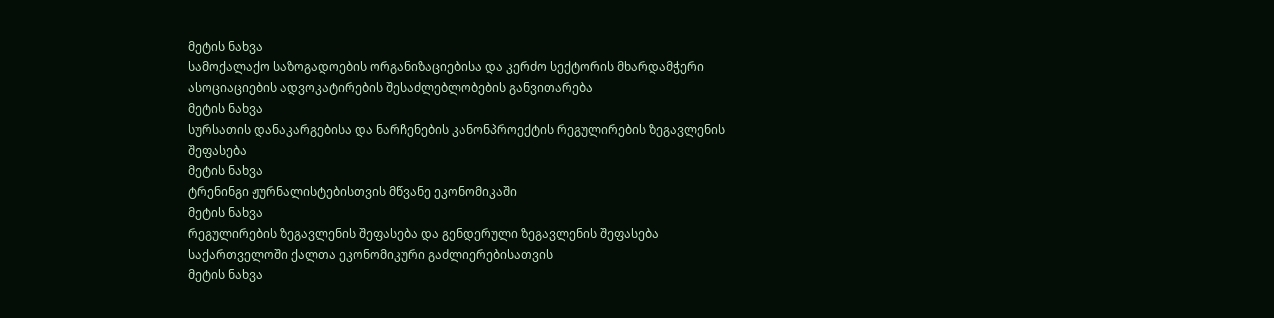მეტის ნახვა
სამოქალაქო საზოგადოების ორგანიზაციებისა და კერძო სექტორის მხარდამჭერი ასოციაციების ადვოკატირების შესაძლებლობების განვითარება
მეტის ნახვა
სურსათის დანაკარგებისა და ნარჩენების კანონპროექტის რეგულირების ზეგავლენის შეფასება
მეტის ნახვა
ტრენინგი ჟურნალისტებისთვის მწვანე ეკონომიკაში
მეტის ნახვა
რეგულირების ზეგავლენის შეფასება და გენდერული ზეგავლენის შეფასება საქართველოში ქალთა ეკონომიკური გაძლიერებისათვის
მეტის ნახვა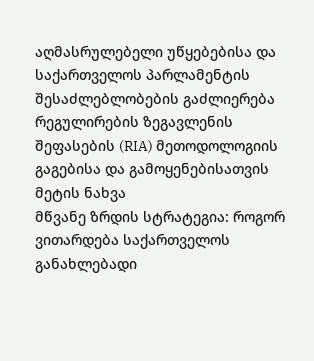აღმასრულებელი უწყებებისა და საქართველოს პარლამენტის შესაძლებლობების გაძლიერება რეგულირების ზეგავლენის შეფასების (RIA) მეთოდოლოგიის გაგებისა და გამოყენებისათვის
მეტის ნახვა
მწვანე ზრდის სტრატეგია: როგორ ვითარდება საქართველოს განახლებადი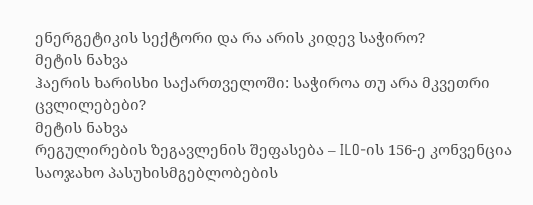ენერგეტიკის სექტორი და რა არის კიდევ საჭირო?
მეტის ნახვა
ჰაერის ხარისხი საქართველოში: საჭიროა თუ არა მკვეთრი ცვლილებები?
მეტის ნახვა
რეგულირების ზეგავლენის შეფასება – ILO-ის 156-ე კონვენცია საოჯახო პასუხისმგებლობების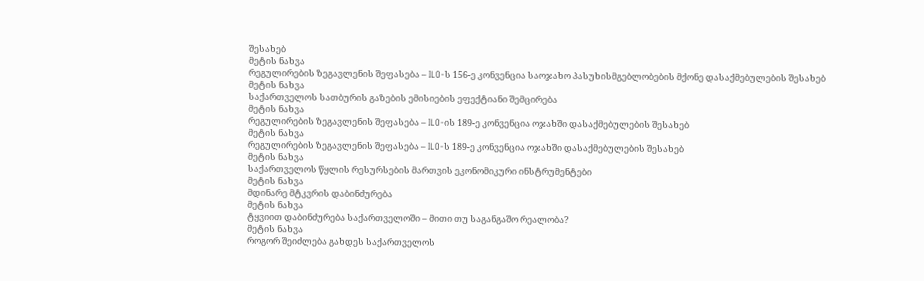შესახებ
მეტის ნახვა
რეგულირების ზეგავლენის შეფასება – ILO-ს 156-ე კონვენცია საოჯახო პასუხისმგებლობების მქონე დასაქმებულების შესახებ
მეტის ნახვა
საქართველოს სათბურის გაზების ემისიების ეფექტიანი შემცირება
მეტის ნახვა
რეგულირების ზეგავლენის შეფასება – ILO-ის 189-ე კონვენცია ოჯახში დასაქმებულების შესახებ
მეტის ნახვა
რეგულირების ზეგავლენის შეფასება – ILO-ს 189-ე კონვენცია ოჯახში დასაქმებულების შესახებ
მეტის ნახვა
საქართველოს წყლის რესურსების მართვის ეკონომიკური ინსტრუმენტები
მეტის ნახვა
მდინარე მტკვრის დაბინძურება
მეტის ნახვა
ტყვიით დაბინძურება საქართველოში – მითი თუ საგანგაშო რეალობა?
მეტის ნახვა
როგორ შეიძლება გახდეს საქართველოს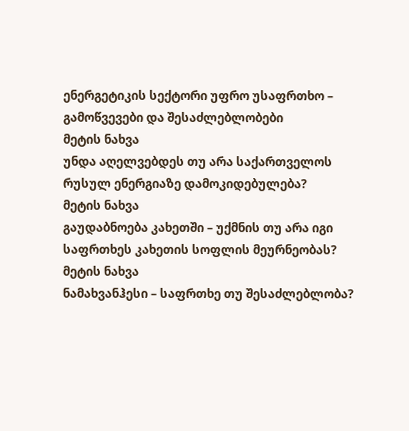ენერგეტიკის სექტორი უფრო უსაფრთხო – გამოწვევები და შესაძლებლობები
მეტის ნახვა
უნდა აღელვებდეს თუ არა საქართველოს რუსულ ენერგიაზე დამოკიდებულება?
მეტის ნახვა
გაუდაბნოება კახეთში – უქმნის თუ არა იგი საფრთხეს კახეთის სოფლის მეურნეობას?
მეტის ნახვა
ნამახვანჰესი – საფრთხე თუ შესაძლებლობა?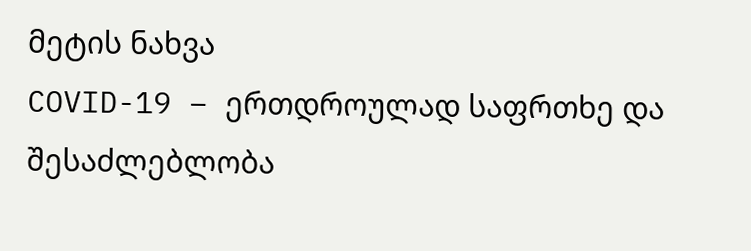მეტის ნახვა
COVID-19 – ერთდროულად საფრთხე და შესაძლებლობა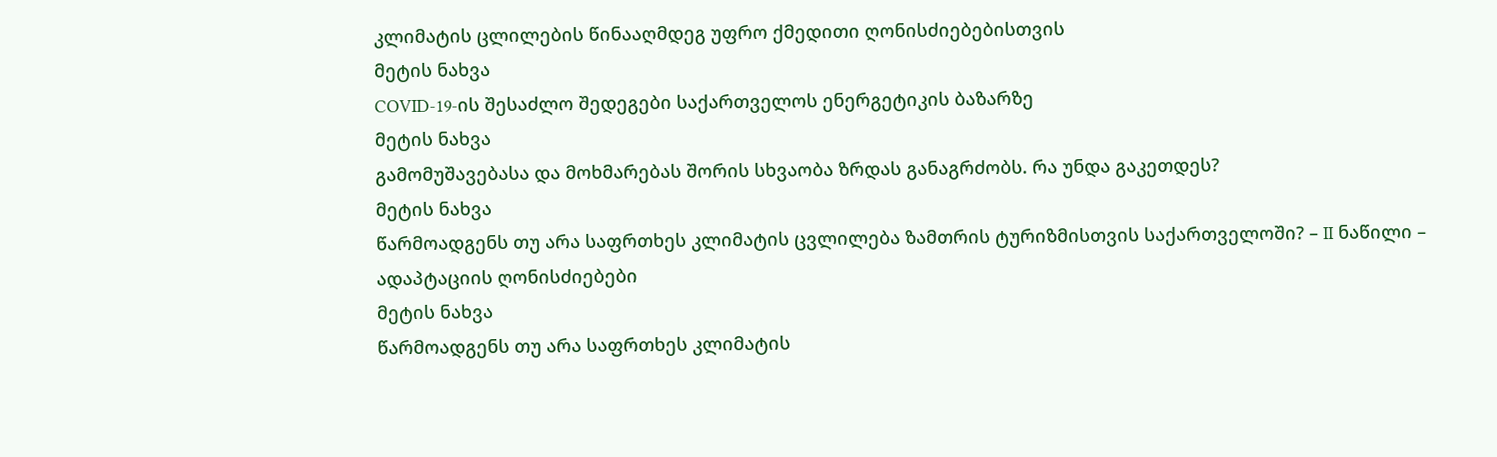კლიმატის ცლილების წინააღმდეგ უფრო ქმედითი ღონისძიებებისთვის
მეტის ნახვა
COVID-19-ის შესაძლო შედეგები საქართველოს ენერგეტიკის ბაზარზე
მეტის ნახვა
გამომუშავებასა და მოხმარებას შორის სხვაობა ზრდას განაგრძობს. რა უნდა გაკეთდეს?
მეტის ნახვა
წარმოადგენს თუ არა საფრთხეს კლიმატის ცვლილება ზამთრის ტურიზმისთვის საქართველოში? – II ნაწილი – ადაპტაციის ღონისძიებები
მეტის ნახვა
წარმოადგენს თუ არა საფრთხეს კლიმატის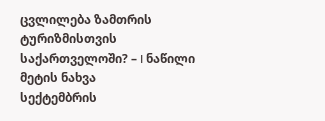ცვლილება ზამთრის ტურიზმისთვის საქართველოში? – I ნაწილი
მეტის ნახვა
სექტემბრის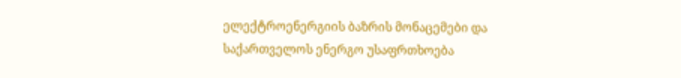ელექტროენერგიის ბაზრის მონაცემები და საქართველოს ენერგო უსაფრთხოება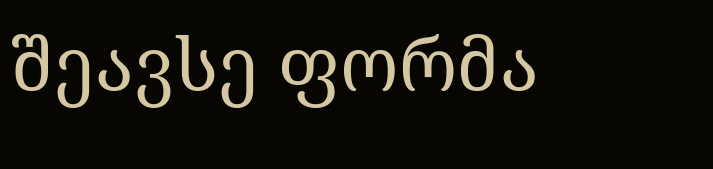შეავსე ფორმა